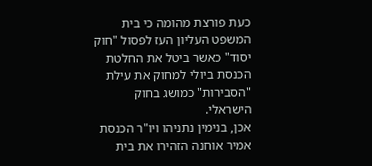כעת פורצת מהומה כי בית המשפט העליון העז לפסול "חוק יסוד" כאשר ביטל את החלטת הכנסת ביולי למחוק את עילת "הסבירות" כמושג בחוק הישראלי.
אכן, בנימין נתניהו ויו"ר הכנסת אמיר אוחנה הזהירו את בית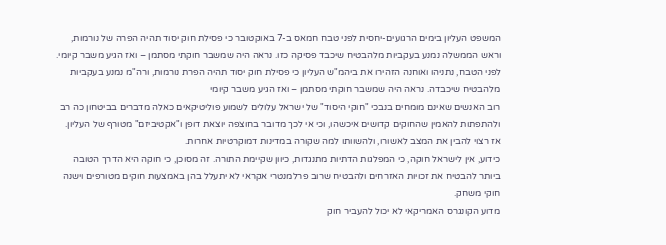המשפט העליון בימים הרגועים-יחסית לפני טבח חמאס ב-7 באוקטובר כי פסילת חוק יסוד תהיה הפרה של נורמות, וראש הממשלה נמנע בעקביות מלהבטיח שיכבד פסיקה כזו. נראה היה שמשבר חוקתי מסתמן – ואז הגיע משבר קיומי.
לפני הטבח, נתניהו ואוחנה הזהירו את ביהמ"ש העליון כי פסילת חוק יסוד תהיה הפרת נורמות, ורה"מ נמנע בעקביות מלהבטיח שיכבדה. נראה היה שמשבר חוקתי מסתמן – ואז הגיע משבר קיומי
רוב האנשים שאינם מומחים בנבכי "חוקי היסוד" של ישראל עלולים לשמוע פוליטיקאים כאלה מדברים בביטחון כה רב ולהתפתות להאמין שהחוקים קדושים איכשהו, וכי אי לכך מדובר בחוצפה יוצאת דופן ו"אקטיביזם" מטורף של העליון.
אז רצוי להבין את המצב לאשורו, ולהשוותו למה שקורה במדינות דמוקרטיות אחרות.
כידוע, אין לישראל חוקה, כי המפלגות הדתיות מתנגדות, כיוון שקיימת התורה. זה מסוכן, כי חוקה היא הדרך הטובה ביותר להבטיח את זכויות האזרחים ולהבטיח שרוב פרלמנטרי אקראי לא יתעלל בהן באמצעות חוקים מטורפים וישנה חוקי משחק.
מדוע הקונגרס האמריקאי לא יכול להעביר חוק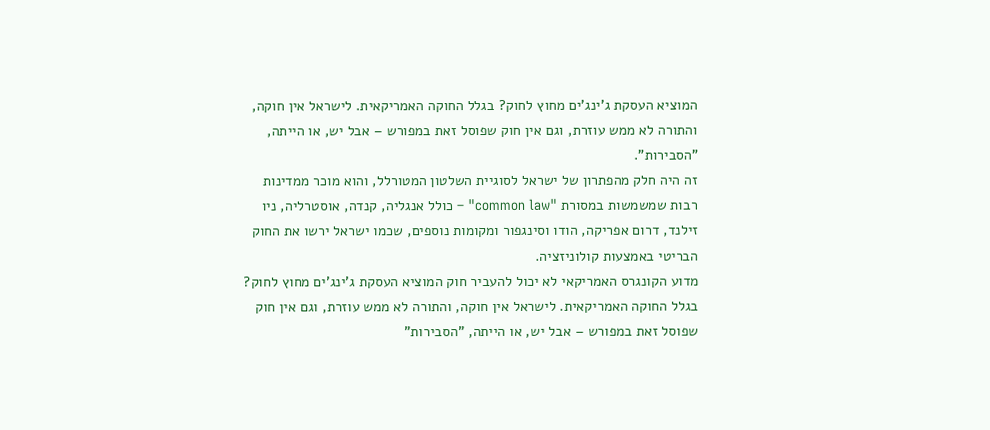המוציא העסקת ג'ינג'ים מחוץ לחוק? בגלל החוקה האמריקאית. לישראל אין חוקה, והתורה לא ממש עוזרת, וגם אין חוק שפוסל זאת במפורש – אבל יש, או הייתה, "הסבירות".
זה היה חלק מהפתרון של ישראל לסוגיית השלטון המטורלל, והוא מוכר ממדינות רבות שמשמשות במסורת "common law" – כולל אנגליה, קנדה, אוסטרליה, ניו זילנד, דרום אפריקה, הודו וסינגפור ומקומות נוספים, שכמו ישראל ירשו את החוק הבריטי באמצעות קולוניזציה.
מדוע הקונגרס האמריקאי לא יכול להעביר חוק המוציא העסקת ג'ינג'ים מחוץ לחוק? בגלל החוקה האמריקאית. לישראל אין חוקה, והתורה לא ממש עוזרת, וגם אין חוק שפוסל זאת במפורש – אבל יש, או הייתה, "הסבירות"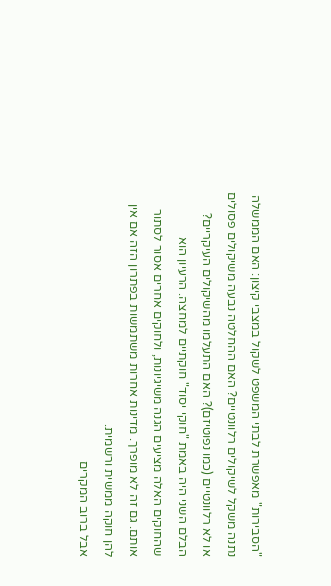"הסבירות" מאפשרת לבתי המשפט לשקול במצבי קיצון: האם הממשלה נתנה משקל לשיקולים רלוונטיים? האם ההחלטה נבעה משיקולים פסולים או לא רלוונטיים (כמו נפוטיזם)? האם התעלמו מהשיקולים העיקריים?
הבלם השני היה באמת "חוקי יסוד" חוקתיים למחצה. הרעיון הוא שהחוקים האלה מציעים הגנה משיגיונות, ולחוקים אחרים אסור לסתור אותם. גם זה לא מופרך. מדינות אחרות משתמשות בפתרון הזה אם אין להן חוקה ממשית ורשמית.
אבל ברוב המקרים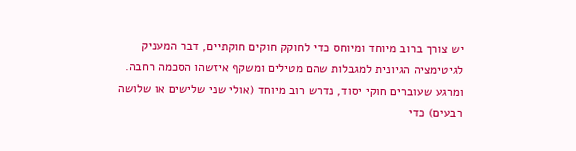יש צורך ברוב מיוחד ומיוחס כדי לחוקק חוקים חוקתיים, דבר המעניק לגיטימציה הגיונית למגבלות שהם מטילים ומשקף איזשהו הסכמה רחבה. ומרגע שעוברים חוקי יסוד, נדרש רוב מיוחד (אולי שני שלישים או שלושה רבעים) כדי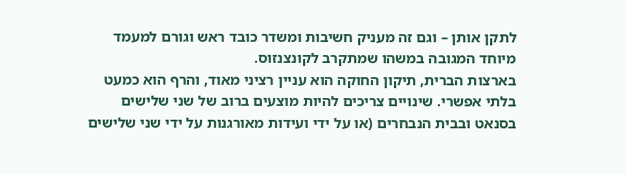לתקן אותן – וגם זה מעניק חשיבות ומשדר כובד ראש וגורם למעמד מיוחד המגובה במשהו שמתקרב לקונצנזוס.
בארצות הברית, תיקון החוקה הוא עניין רציני מאוד, והרף הוא כמעט בלתי אפשרי. שינויים צריכים להיות מוצעים ברוב של שני שלישים בסנאט ובבית הנבחרים (או על ידי ועידות מאורגנות על ידי שני שלישים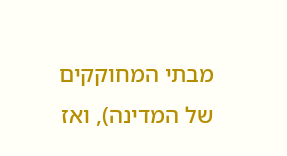מבתי המחוקקים של המדינה), ואז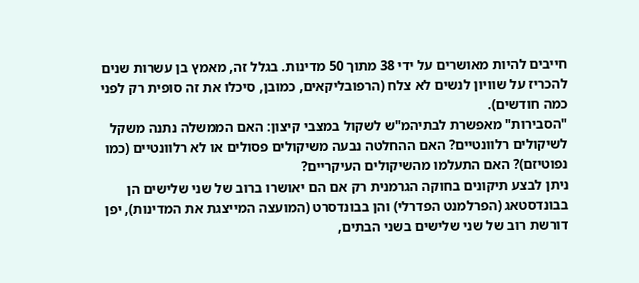חייבים להיות מאושרים על ידי 38 מתוך 50 מדינות. בגלל זה, מאמץ בן עשרות שנים להכריז על שוויון לנשים לא צלח (הרפובליקאים, כמובן, סיכלו את זה סופית רק לפני כמה חודשים).
"הסבירות" מאפשרת לבתיהמ"ש לשקול במצבי קיצון: האם הממשלה נתנה משקל לשיקולים רלוונטיים? האם ההחלטה נבעה משיקולים פסולים או לא רלוונטיים (כמו נפוטיזם)? האם התעלמו מהשיקולים העיקריים?
ניתן לבצע תיקונים בחוקה הגרמנית רק אם הם יאושרו ברוב של שני שלישים הן בבונדסטאג (הפרלמנט הפדרלי) והן בבונדסרט (המועצה המייצגת את המדינות), יפן דורשת רוב של שני שלישים בשני הבתים,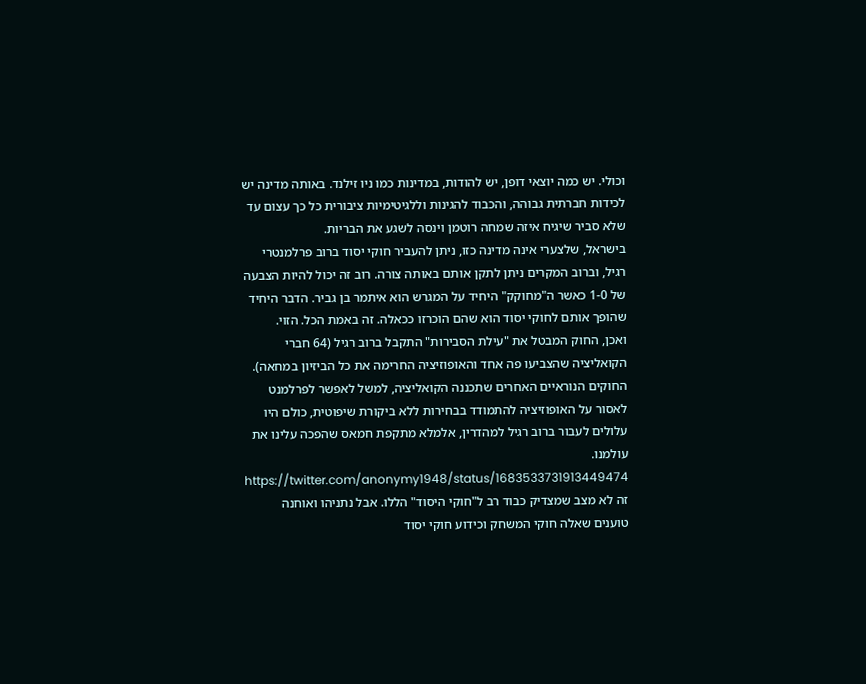וכולי. יש כמה יוצאי דופן, יש להודות, במדינות כמו ניו זילנד. באותה מדינה יש לכידות חברתית גבוהה, והכבוד להגינות וללגיטימיות ציבורית כל כך עצום עד שלא סביר שיגיח איזה שמחה רוטמן וינסה לשגע את הבריות.
בישראל, שלצערי אינה מדינה כזו, ניתן להעביר חוקי יסוד ברוב פרלמנטרי רגיל, וברוב המקרים ניתן לתקן אותם באותה צורה. רוב זה יכול להיות הצבעה של 1-0 כאשר ה"מחוקק" היחיד על המגרש הוא איתמר בן גביר. הדבר היחיד שהופך אותם לחוקי יסוד הוא שהם הוכרזו ככאלה. זה באמת הכל. הזוי.
ואכן, החוק המבטל את "עילת הסבירות" התקבל ברוב רגיל (64 חברי הקואליציה שהצביעו פה אחד והאופוזיציה החרימה את כל הביזיון במחאה). החוקים הנוראיים האחרים שתכננה הקואליציה, למשל לאפשר לפרלמנט לאסור על האופוזיציה להתמודד בבחירות ללא ביקורת שיפוטית, כולם היו עלולים לעבור ברוב רגיל למהדרין, אלמלא מתקפת חמאס שהפכה עלינו את עולמנו.
https://twitter.com/anonymy1948/status/1683533731913449474
זה לא מצב שמצדיק כבוד רב ל"חוקי היסוד" הללו. אבל נתניהו ואוחנה טוענים שאלה חוקי המשחק וכידוע חוקי יסוד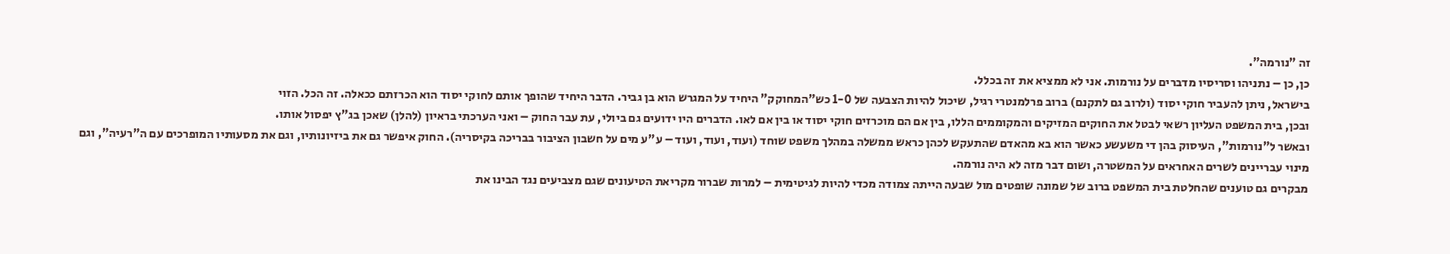זה "נורמה".
כן, כן – נתניהו וסריסיו מדברים על נורמות. אני לא ממציא את זה בכלל.
בישראל, ניתן להעביר חוקי יסוד (ולרוב גם לתקנם) ברוב פרלמנטרי רגיל, שיכול להיות הצבעה של 1-0 כש"המחוקק" היחיד על המגרש הוא בן גביר. הדבר היחיד שהופך אותם לחוקי יסוד הוא הכרזתם ככאלה. זה הכל. הזוי
ובכן, בית המשפט העליון רשאי לבטל את החוקים המזיקים והמקוממים הללו, בין אם הם מוכרזים חוקי יסוד או בין אם לאו. הדברים היו ידועים גם ביולי, עת עבר החוק – ואני הערכתי בראיון (להלן) שאכן בג"ץ יפסול אותו.
ובאשר ל"נורמות", העיסוק בהן די משעשע כאשר הוא בא מהאדם שהתעקש לכהן כראש ממשלה במהלך משפט שוחד (ועוד, ועוד, ועוד – ע"ע מים על חשבון הציבור בבריכה בקיסריה). החוק איפשר גם את ביזיונותיו, וגם את מסעותיו המופרכים עם ה"רעיה", וגם מינוי עבריינים לשרים האחראים על המשטרה, ושום דבר מזה לא היה נורמה.
מבקרים גם טוענים שהחלטת בית המשפט ברוב של שמונה שופטים מול שבעה הייתה צמודה מכדי להיות לגיטימית – למרות שברור מקריאת הטיעונים שגם מצביעים נגד הבינו את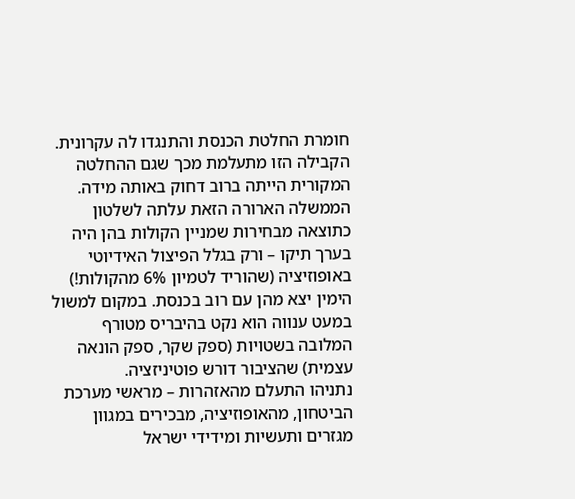חומרת החלטת הכנסת והתנגדו לה עקרונית. הקבילה הזו מתעלמת מכך שגם ההחלטה המקורית הייתה ברוב דחוק באותה מידה.
הממשלה הארורה הזאת עלתה לשלטון כתוצאה מבחירות שמניין הקולות בהן היה בערך תיקו – ורק בגלל הפיצול האידיוטי באופוזיציה (שהוריד לטמיון 6% מהקולות!) הימין יצא מהן עם רוב בכנסת. במקום למשול במעט ענווה הוא נקט בהיבריס מטורף המלובה בשטויות (ספק שקר, ספק הונאה עצמית) שהציבור דורש פוטיניזציה.
נתניהו התעלם מהאזהרות – מראשי מערכת הביטחון, מהאופוזיציה, מבכירים במגוון מגזרים ותעשיות ומידידי ישראל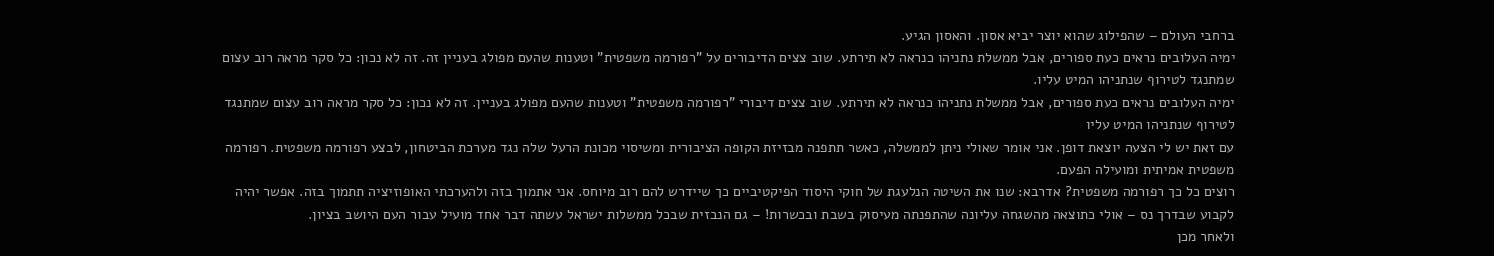ברחבי העולם – שהפילוג שהוא יוצר יביא אסון. והאסון הגיע.
ימיה העלובים נראים כעת ספורים, אבל ממשלת נתניהו כנראה לא תירתע. שוב צצים הדיבורים על "רפורמה משפטית" וטענות שהעם מפולג בעניין זה. זה לא נכון: כל סקר מראה רוב עצום שמתנגד לטירוף שנתניהו המיט עליו.
ימיה העלובים נראים כעת ספורים, אבל ממשלת נתניהו כנראה לא תירתע. שוב צצים דיבורי "רפורמה משפטית" וטענות שהעם מפולג בעניין. זה לא נכון: כל סקר מראה רוב עצום שמתנגד לטירוף שנתניהו המיט עליו
עם זאת יש לי הצעה יוצאת דופן. אני אומר שאולי ניתן לממשלה, כאשר תתפנה מבזיזת הקופה הציבורית ומשיסוי מכונת הרעל שלה נגד מערכת הביטחון, לבצע רפורמה משפטית. רפורמה משפטית אמיתית ומועילה הפעם.
רוצים כל כך רפורמה משפטית? אדרבא: שנו את השיטה הנלעגת של חוקי היסוד הפיקטיביים כך שיידרש להם רוב מיוחס. אני אתמוך בזה ולהערכתי האופוזיציה תתמוך בזה. אפשר יהיה לקבוע שבדרך נס – אולי כתוצאה מהשגחה עליונה שהתפנתה מעיסוק בשבת ובכשרות! – גם הנבזית שבכל ממשלות ישראל עשתה דבר אחד מועיל עבור העם היושב בציון.
ולאחר מכן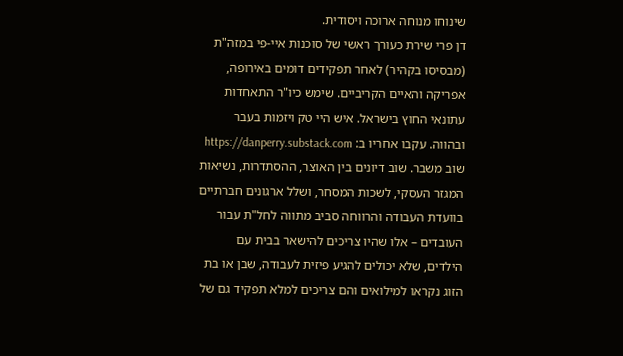שינוחו מנוחה ארוכה ויסודית.
דן פרי שירת כעורך ראשי של סוכנות איי-פי במזה"ת (מבסיסו בקהיר) לאחר תפקידים דומים באירופה, אפריקה והאיים הקריביים. שימש כיו"ר התאחדות עתונאי החוץ בישראל. איש היי טק ויזמות בעבר ובהווה. עקבו אחריו ב: https://danperry.substack.com
שוב משבר. שוב דיונים בין האוצר, ההסתדרות, נשיאות המגזר העסקי, לשכות המסחר, ושלל ארגונים חברתיים בוועדת העבודה והרווחה סביב מתווה לחל"ת עבור העובדים – אלו שהיו צריכים להישאר בבית עם הילדים, שלא יכולים להגיע פיזית לעבודה, שבן או בת הזוג נקראו למילואים והם צריכים למלא תפקיד גם של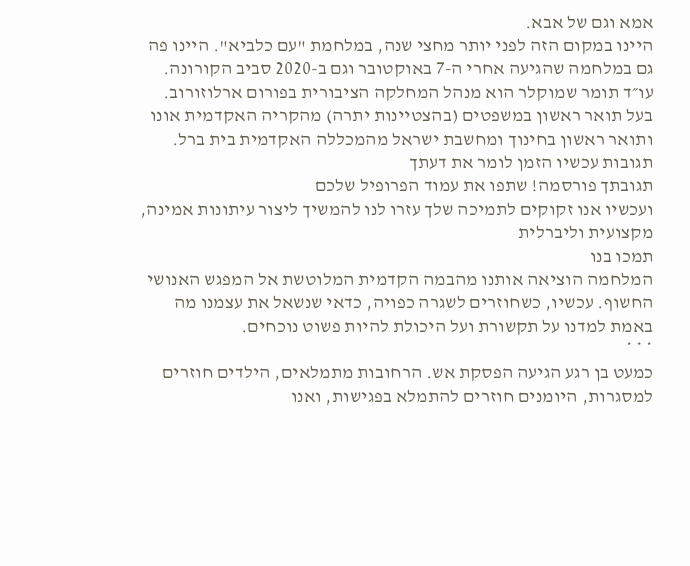אמא וגם של אבא.
היינו במקום הזה לפני יותר מחצי שנה, במלחמת "עם כלביא". היינו פה גם במלחמה שהגיעה אחרי ה-7 באוקטובר וגם ב-2020 סביב הקורונה.
עו״ד תומר שמוקלר הוא מנהל המחלקה הציבורית בפורום ארלוזורוב. בעל תואר ראשון במשפטים (בהצטיינות יתרה) מהקריה האקדמית אונו ותואר ראשון בחינוך ומחשבת ישראל מהמכללה האקדמית בית ברל.
תגובות עכשיו הזמן לומר את דעתך
תגובתך פורסמה! שתפו את עמוד הפרופיל שלכם
ועכשיו אנו זקוקים לתמיכה שלך עזרו לנו להמשיך ליצור עיתונות אמינה, מקצועית וליברלית
תמכו בנו
המלחמה הוציאה אותנו מהבמה הקדמית המלוטשת אל המפגש האנושי החשוף. עכשיו, כשחוזרים לשגרה כפויה, כדאי שנשאל את עצמנו מה באמת למדנו על תקשורת ועל היכולת להיות פשוט נוכחים.
* * *
כמעט בן רגע הגיעה הפסקת אש. הרחובות מתמלאים, הילדים חוזרים למסגרות, היומנים חוזרים להתמלא בפגישות, ואנו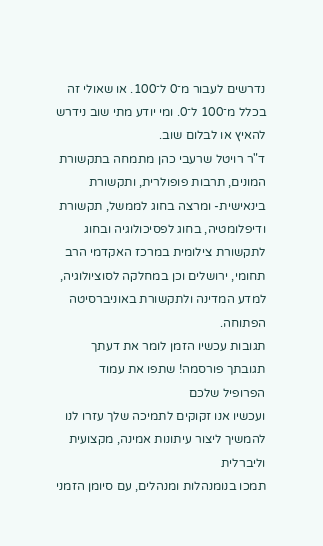נדרשים לעבור מ־0 ל־100. או שאולי זה בכלל מ־100 ל־0. ומי יודע מתי שוב נידרש להאיץ או לבלום שוב.
ד"ר רויטל שרעבי כהן מתמחה בתקשורת המונים, תרבות פופולרית, ותקשורת בינאישית- ומרצה בחוג לממשל, תקשורת ודיפלומטיה, בחוג לפסיכולוגיה ובחוג לתקשורת צילומית במרכז האקדמי הרב תחומי, ירושלים וכן במחלקה לסוציולוגיה, למדע המדינה ולתקשורת באוניברסיטה הפתוחה.
תגובות עכשיו הזמן לומר את דעתך
תגובתך פורסמה! שתפו את עמוד הפרופיל שלכם
ועכשיו אנו זקוקים לתמיכה שלך עזרו לנו להמשיך ליצור עיתונות אמינה, מקצועית וליברלית
תמכו בנומנהלות ומנהלים, עם סיומן הזמני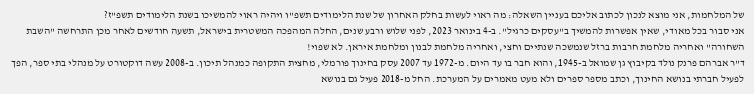של המלחמות, אני מוצא לנכון לכתוב אליכם בעניין השאלה: מה ראוי לעשות בחלק האחרון של שנת הלימודים תשפ"ו ויהיה ראוי להמשיכו בשנת הלימודים תשפ"ז?
אני סבור בכל מאודי, שאין אפשרות להמשיך ב"עסקים כרגיל". ב-4 בינואר 2023, לפני שלוש ורבע שנים, החלה המהפכה המשטרית בישראל, תשעה חודשים לאחר מכן התרחשה "השבת השחורה" ואחריה מלחמת חרבות ברזל שנמשכה שנתיים וחצי, ואחריה מלחמת לבנון ומלחמת איראן. לא שפוי!
ד"ר אברהם פרנק נולד בקיבוץ גן שמואל ב-1945, והוא חבר בו עד היום. מ-1972 עד 2007 עסק בחינוך פורמלי, מחצית התקופה כמנהל תיכון. ב-2008 עשה דוקטורט על מנהלי בתי ספר, הפך לפעיל חברתי בנושא החינוך, וכתב מספר ספרים ולא מעט מאמרים על המערכת. החל מ-2018 פעיל גם בנושא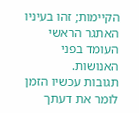הקיימות; זהו בעיניו האתגר הראשי העומד בפני האנושות.
תגובות עכשיו הזמן לומר את דעתך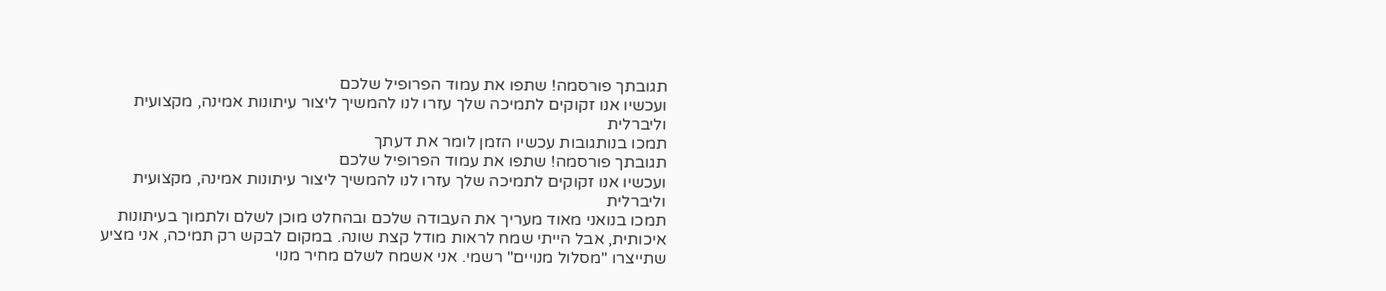תגובתך פורסמה! שתפו את עמוד הפרופיל שלכם
ועכשיו אנו זקוקים לתמיכה שלך עזרו לנו להמשיך ליצור עיתונות אמינה, מקצועית וליברלית
תמכו בנותגובות עכשיו הזמן לומר את דעתך
תגובתך פורסמה! שתפו את עמוד הפרופיל שלכם
ועכשיו אנו זקוקים לתמיכה שלך עזרו לנו להמשיך ליצור עיתונות אמינה, מקצועית וליברלית
תמכו בנואני מאוד מעריך את העבודה שלכם ובהחלט מוכן לשלם ולתמוך בעיתונות איכותית, אבל הייתי שמח לראות מודל קצת שונה. במקום לבקש רק תמיכה, אני מציע שתייצרו "מסלול מנויים" רשמי. אני אשמח לשלם מחיר מנוי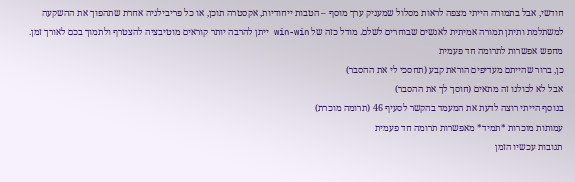חודשי, אבל בתמורה הייתי מצפה לראות מסלול שמעניק ערך מוסף – הטבות ייחודיות, אקסטרה תוכן, או כל פריבילגיה אחרת שתהפוך את ההשקעה למשתלמת ותיתן תמורה אמיתית לאנשים שבוחרים לשלם. מודל כזה של win-win ייתן להרבה יותר קוראים מוטיבציה להצטרף ולתמוך בכם לאורך זמן.
מחפש אפשרות לתרומה חד פעמית
כן, ברור שהייתם מעדיפים הוראת קבע (תחסכי לי את ההסבר)
אבל לא לכולנו זה מתאים (חוסך לך את ההסבר)
בנוסף הייתי רוצה לדעת את המעמד בהקשר לסעיף 46 (תרומה מוכרת)
עמותות מוכרות *תמיד* מאפשרות תרומה חד פעמית
תגובות עכשיו הזמן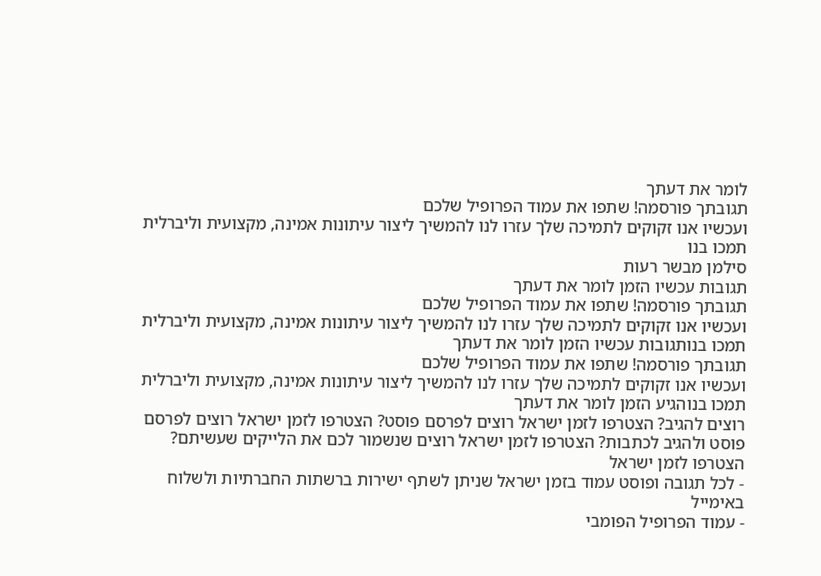לומר את דעתך
תגובתך פורסמה! שתפו את עמוד הפרופיל שלכם
ועכשיו אנו זקוקים לתמיכה שלך עזרו לנו להמשיך ליצור עיתונות אמינה, מקצועית וליברלית
תמכו בנו
סילמן מבשר רעות
תגובות עכשיו הזמן לומר את דעתך
תגובתך פורסמה! שתפו את עמוד הפרופיל שלכם
ועכשיו אנו זקוקים לתמיכה שלך עזרו לנו להמשיך ליצור עיתונות אמינה, מקצועית וליברלית
תמכו בנותגובות עכשיו הזמן לומר את דעתך
תגובתך פורסמה! שתפו את עמוד הפרופיל שלכם
ועכשיו אנו זקוקים לתמיכה שלך עזרו לנו להמשיך ליצור עיתונות אמינה, מקצועית וליברלית
תמכו בנוהגיע הזמן לומר את דעתך
רוצים להגיב? הצטרפו לזמן ישראל רוצים לפרסם פוסט? הצטרפו לזמן ישראל רוצים לפרסם פוסט ולהגיב לכתבות? הצטרפו לזמן ישראל רוצים שנשמור לכם את הלייקים שעשיתם? הצטרפו לזמן ישראל
- לכל תגובה ופוסט עמוד בזמן ישראל שניתן לשתף ישירות ברשתות החברתיות ולשלוח באימייל
- עמוד הפרופיל הפומבי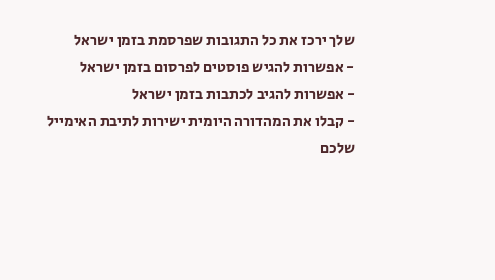שלך ירכז את כל התגובות שפרסמת בזמן ישראל
- אפשרות להגיש פוסטים לפרסום בזמן ישראל
- אפשרות להגיב לכתבות בזמן ישראל
- קבלו את המהדורה היומית ישירות לתיבת האימייל שלכם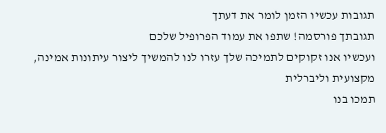תגובות עכשיו הזמן לומר את דעתך
תגובתך פורסמה! שתפו את עמוד הפרופיל שלכם
ועכשיו אנו זקוקים לתמיכה שלך עזרו לנו להמשיך ליצור עיתונות אמינה, מקצועית וליברלית
תמכו בנו